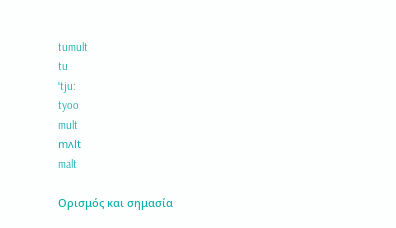tumult
tu
ˈtju:
tyoo
mult
mʌlt
malt

Ορισμός και σημασία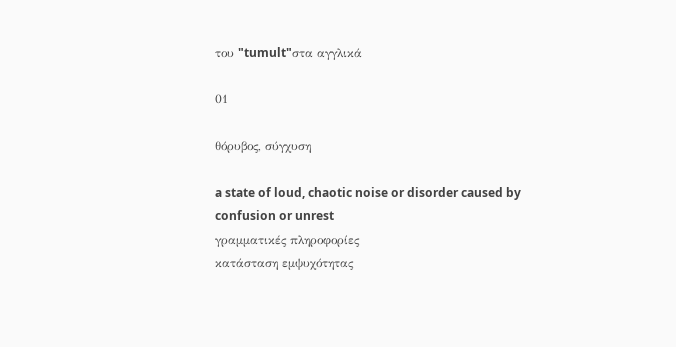του "tumult"στα αγγλικά

01

θόρυβος, σύγχυση

a state of loud, chaotic noise or disorder caused by confusion or unrest
γραμματικές πληροφορίες
κατάσταση εμψυχότητας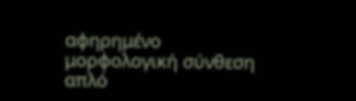αφηρημένο
μορφολογική σύνθεση
απλό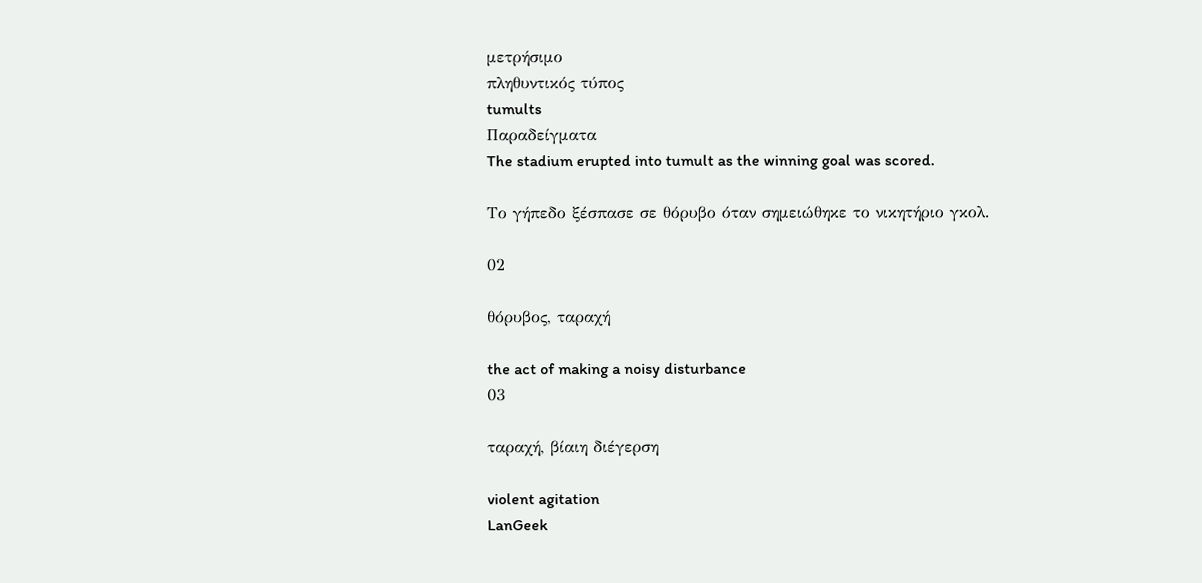μετρήσιμο
πληθυντικός τύπος
tumults
Παραδείγματα
The stadium erupted into tumult as the winning goal was scored.

Το γήπεδο ξέσπασε σε θόρυβο όταν σημειώθηκε το νικητήριο γκολ.

02

θόρυβος, ταραχή

the act of making a noisy disturbance
03

ταραχή, βίαιη διέγερση

violent agitation
LanGeek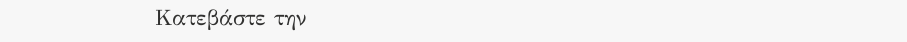Κατεβάστε την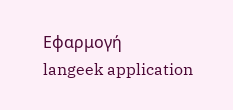Εφαρμογή
langeek application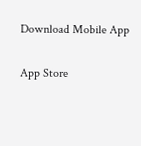Download Mobile App

App Store